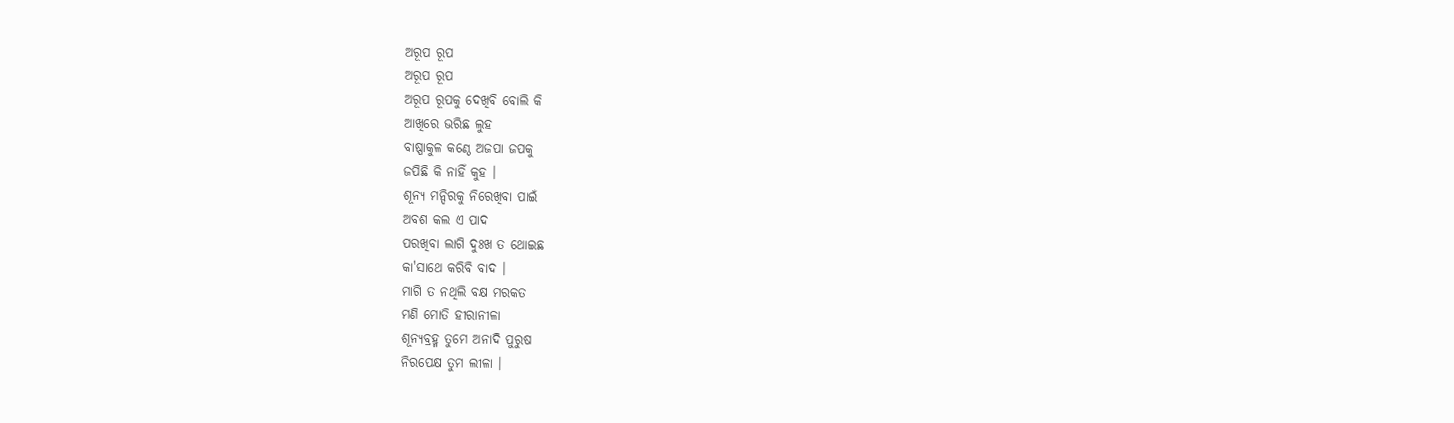ଅରୂପ ରୂପ
ଅରୂପ ରୂପ
ଅରୂପ ରୂପକୁ ଦେଖିବି ବୋଲି କି
ଆଖିରେ ଭରିଛ ଲୁହ
ବାଷ୍ପାକୁଳ କଣ୍ଠେ ଅଜପା ଜପକୁ
ଜପିଛି କି ନାହିଁ କୁହ ।
ଶୂନ୍ୟ ମନ୍ଦିରକୁ ନିରେଖିବା ପାଇଁ
ଅବଶ କଲ ଏ ପାଦ
ପରଖିବା ଲାଗି ଦୁଃଖ ତ ଥୋଇଛ
କା'ସାଥେ କରିବି ବାଦ ।
ମାଗି ତ ନଥିଲି ବକ୍ଷ ମରକତ
ମଣି ମୋତି ହୀରାନୀଳା
ଶୂନ୍ୟବ୍ରହ୍ମ ତୁମେ ଅନାଦି ପୁରୁଷ
ନିରପେକ୍ଷ ତୁମ ଲୀଳା ।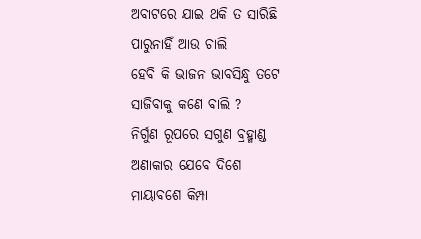ଅବାଟରେ ଯାଇ ଥକି ତ ସାରିଛି
ପାରୁନାହିଁ ଆଉ ଚାଲି
ହେବି କି ଭାଜନ ଭାବସିନ୍ଧୁ ତଟେ
ସାଜିବାକୁ କଣେ ବାଲି ?
ନିର୍ଗୁଣ ରୂପରେ ସଗୁଣ ବ୍ରହ୍ମାଣ୍ଡ
ଅଣାକାର ଯେବେ ଦିଶେ
ମାୟାବଶେ କିମ୍ପା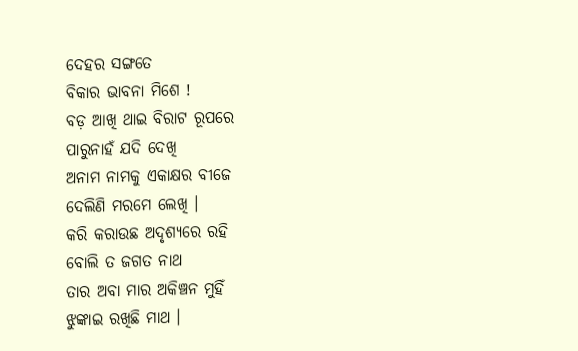ଦେହର ସଙ୍ଗତେ
ବିକାର ଭାବନା ମିଶେ !
ବଡ଼ ଆଖି ଥାଇ ବିରାଟ ରୂପରେ
ପାରୁନାହଁ ଯଦି ଦେଖି
ଅନାମ ନାମକୁ ଏକାକ୍ଷର ବୀଜେ
ଦେଲିଣି ମରମେ ଲେଖି ।
କରି କରାଉଛ ଅଦୃଶ୍ୟରେ ରହି
ବୋଲି ତ ଜଗତ ନାଥ
ତାର ଅବା ମାର ଅକିଞ୍ଚନ ମୁହିଁ
ଝୁଙ୍କାଇ ରଖିଛି ମାଥ ।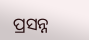ପ୍ରସନ୍ନ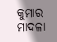କୁମାର ମାଦଳା